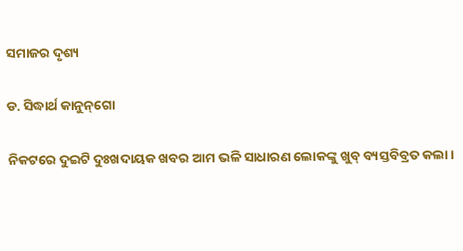ସମାଜର ଦୃଶ୍ୟ

ଡ. ସିଦ୍ଧାର୍ଥ କାନୁନ୍‌ଗୋ

ନିକଟରେ ଦୁଇଟି ଦୁଃଖଦାୟକ ଖବର ଆମ ଭଳି ସାଧାରଣ ଲୋକଙ୍କୁ ଖୁବ୍‌ ବ୍ୟସ୍ତବିବ୍ରତ କଲା।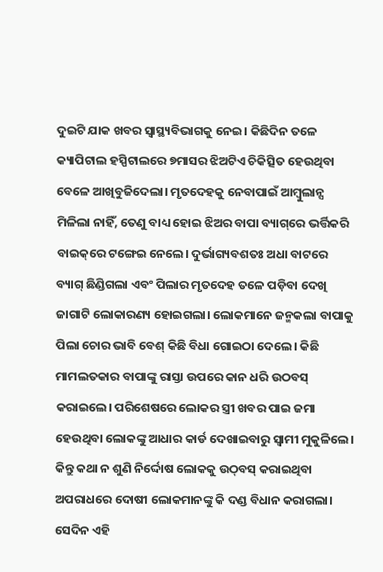ଦୁଇଟି ଯାକ ଖବର ସ୍ବାସ୍ଥ୍ୟବିଭାଗକୁ ନେଇ। କିଛିଦିନ ତଳେ କ୍ୟାପିଟାଲ ହସ୍ପିଟାଲରେ ୭ମାସର ଝିଅଟିଏ ଚିକିତ୍ସିତ ହେଉଥିବା ବେଳେ ଆଖିବୁଜିଦେଲା। ମୃତଦେହକୁ ନେବାପାଇଁ ଆମ୍ବୁଲାନ୍ସ ମିଳିଲା ନାହିଁ, ତେଣୁ ବାଧ୍ୟ ହୋଇ ଝିଅର ବାପା ବ୍ୟାଗ୍‌ରେ ଭର୍ତ୍ତିକରି ବାଇକ୍‌ରେ ଟଙ୍ଗେଇ ନେଲେ। ଦୁର୍ଭାଗ୍ୟବଶତଃ ଅଧା ବାଟରେ ବ୍ୟାଗ୍‌ ଛିଣ୍ଡିଗଲା ଏବଂ ପିଲାର ମୃତଦେହ ତଳେ ପଡ଼ିବା ଦେଖି ଜାଗାଟି ଲୋକାରଣ୍ୟ ହୋଇଗଲା। ଲୋକମାନେ ଜନ୍ମକଲା ବାପାକୁ ପିଲା ଚୋର ଭାବି ବେଶ୍‌ କିଛି ବିଧା ଗୋଇଠା ଦେଲେ। କିଛି ମାମଲତକାର ବାପାଙ୍କୁ ରାସ୍ତା ଉପରେ କାନ ଧରି ଉଠବସ୍‌ କରାଇଲେ। ପରିଶେଷରେ ଲୋକର ସ୍ତ୍ରୀ ଖବର ପାଇ ଜମା ହେଉଥିବା ଲୋକଙ୍କୁ ଆଧାର କାର୍ଡ ଦେଖାଇବାରୁ ସ୍ବାମୀ ମୁକୁଳିଲେ। କିନ୍ତୁ କଥା ନ ଶୁଣି ନିର୍ଦ୍ଦୋଷ ଲୋକକୁ ଉଠ୍‌ବସ୍‌ କରାଇଥିବା ଅପରାଧରେ ଦୋଷୀ ଲୋକମାନଙ୍କୁ କି ଦଣ୍ଡ ବିଧାନ କରାଗଲା। ସେଦିନ ଏହି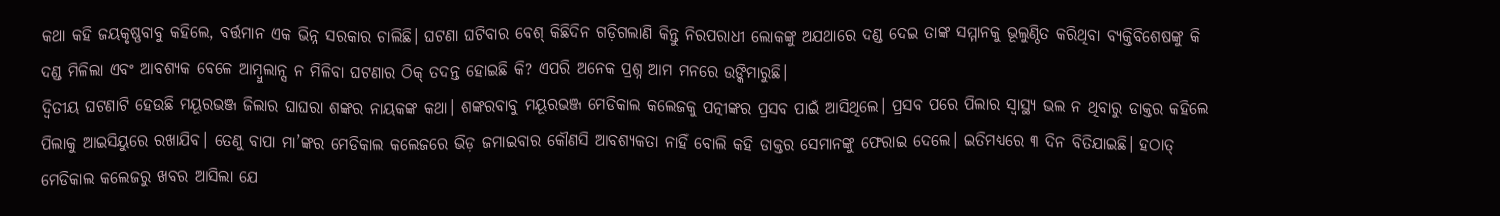କଥା କହି ଜୟକୃଷ୍ଣବାବୁ କହିଲେ, ବର୍ତ୍ତମାନ ଏକ ଭିନ୍ନ ସରକାର ଚାଲିଛି। ଘଟଣା ଘଟିବାର ବେଶ୍‌ କିଛିଦିନ ଗଡ଼ିଗଲାଣି କିନ୍ତୁ ନିରପରାଧୀ ଲୋକଙ୍କୁ ଅଯଥାରେ ଦଣ୍ଡ ଦେଇ ତାଙ୍କ ସମ୍ମାନକୁ ଭୂଲୁଣ୍ଠିତ କରିଥିବା ବ୍ୟକ୍ତିବିଶେଷଙ୍କୁ କି ଦଣ୍ଡ ମିଳିଲା ଏବଂ ଆବଶ୍ୟକ ବେଳେ ଆମ୍ବୁଲାନ୍ସ ନ ମିଳିବା ଘଟଣାର ଠିକ୍‌ ତଦନ୍ତ ହୋଇଛି କି? ଏପରି ଅନେକ ପ୍ରଶ୍ନ ଆମ ମନରେ ଉଙ୍କିମାରୁଛି।
ଦ୍ୱିତୀୟ ଘଟଣାଟି ହେଉଛି ମୟୂରଭଞ୍ଜ ଜିଲାର ଘାଘରା ଶଙ୍କର ନାୟକଙ୍କ କଥା। ଶଙ୍କରବାବୁ ମୟୂରଭଞ୍ଜ ମେଡିକାଲ କଲେଜକୁ ପତ୍ନୀଙ୍କର ପ୍ରସବ ପାଇଁ ଆସିଥିଲେ। ପ୍ରସବ ପରେ ପିଲାର ସ୍ବାସ୍ଥ୍ୟ ଭଲ ନ ଥିବାରୁ ଡାକ୍ତର କହିଲେ ପିଲାକୁ ଆଇସିୟୁରେ ରଖାଯିବ। ତେଣୁ ବାପା ମା’ଙ୍କର ମେଡିକାଲ କଲେଜରେ ଭିଡ଼ ଜମାଇବାର କୌଣସି ଆବଶ୍ୟକତା ନାହିଁ ବୋଲି କହି ଡାକ୍ତର ସେମାନଙ୍କୁ ଫେରାଇ ଦେଲେ। ଇତିମଧ୍ୟରେ ୩ ଦିନ ବିତିଯାଇଛି। ହଠାତ୍‌ ମେଡିକାଲ କଲେଜରୁ ଖବର ଆସିଲା ଯେ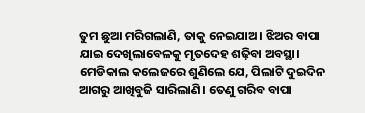ତୁମ ଛୁଆ ମରିଗଲାଣି, ତାକୁ ନେଇଯାଅ। ଝିଅର ବାପା ଯାଇ ଦେଖିଲାବେଳକୁ ମୃତଦେହ ଶଢ଼ିବା ଅବସ୍ଥା। ମେଡିକାଲ କଲେଜରେ ଶୁଣିଲେ ଯେ, ପିଲାଟି ଦୁଇଦିନ ଆଗରୁ ଆଖିବୁଜି ସାରିଲାଣି। ତେଣୁ ଗରିବ ବାପା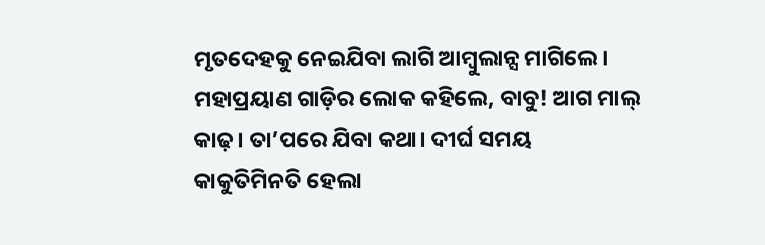ମୃତଦେହକୁ ନେଇଯିବା ଲାଗି ଆମ୍ବୁଲାନ୍ସ ମାଗିଲେ। ମହାପ୍ରୟାଣ ଗାଡ଼ିର ଲୋକ କହିଲେ, ବାବୁ! ଆଗ ମାଲ୍‌ କାଢ଼। ତା’ପରେ ଯିବା କଥା। ଦୀର୍ଘ ସମୟ କାକୁତିମିନତି ହେଲା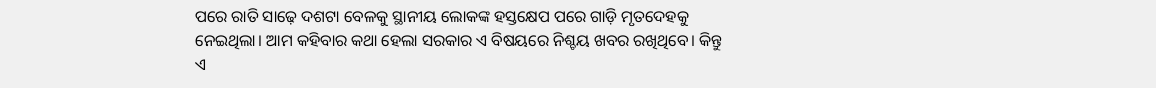ପରେ ରାତି ସାଢ଼େ ଦଶଟା ବେଳକୁ ସ୍ଥାନୀୟ ଲୋକଙ୍କ ହସ୍ତକ୍ଷେପ ପରେ ଗାଡ଼ି ମୃତଦେହକୁ ନେଇଥିଲା। ଆମ କହିବାର କଥା ହେଲା ସରକାର ଏ ବିଷୟରେ ନିଶ୍ଚୟ ଖବର ରଖିଥିବେ। କିନ୍ତୁ ଏ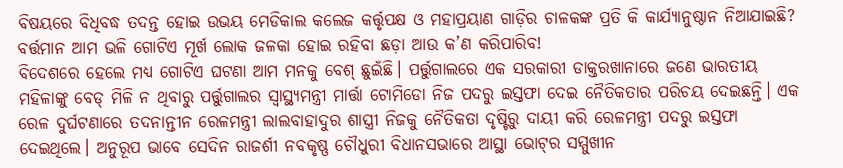ବିଷୟରେ ବିଧିବଦ୍ଧ ତଦନ୍ତ ହୋଇ ଉଭୟ ମେଡିକାଲ କଲେଜ କର୍ତ୍ତୃପକ୍ଷ ଓ ମହାପ୍ରୟାଣ ଗାଡ଼ିର ଚାଳକଙ୍କ ପ୍ରତି କି କାର୍ଯ୍ୟାନୁଷ୍ଠାନ ନିଆଯାଇଛି? ବର୍ତ୍ତମାନ ଆମ ଭଳି ଗୋଟିଏ ମୂର୍ଖ ଲୋକ ଜଳକା ହୋଇ ରହିବା ଛଡ଼ା ଆଉ କ’ଣ କରିପାରିବ!
ବିଦେଶରେ ହେଲେ ମଧ୍ୟ ଗୋଟିଏ ଘଟଣା ଆମ ମନକୁ ବେଶ୍‌ ଛୁଇଁଛି। ପର୍ତ୍ତୁଗାଲରେ ଏକ ସରକାରୀ ଡାକ୍ତରଖାନାରେ ଜଣେ ଭାରତୀୟ ମହିଳାଙ୍କୁ ବେଡ୍‌ ମିଳି ନ ଥିବାରୁ ପର୍ତ୍ତୁଗାଲର ସ୍ବାସ୍ଥ୍ୟମନ୍ତ୍ରୀ ମାର୍ତ୍ତା ଟୋମିଡୋ ନିଜ ପଦରୁ ଇସ୍ତଫା ଦେଇ ନୈତିକତାର ପରିଚୟ ଦେଇଛନ୍ତି। ଏକ ରେଳ ଦୁର୍ଘଟଣାରେ ତଦନାନ୍ତୀନ ରେଳମନ୍ତ୍ରୀ ଲାଲବାହାଦୁର ଶାସ୍ତ୍ରୀ ନିଜକୁ ନୈତିକତା ଦୃଷ୍ଟିରୁ ଦାୟୀ କରି ରେଳମନ୍ତ୍ରୀ ପଦରୁ ଇସ୍ତଫା ଦେଇଥିଲେ। ଅନୁରୂପ ଭାବେ ସେଦିନ ରାଜର୍ଶୀ ନବକୃଷ୍ଣ ଚୌଧୁରୀ ବିଧାନସଭାରେ ଆସ୍ଥା ଭୋଟ୍‌ର ସମ୍ମୁଖୀନ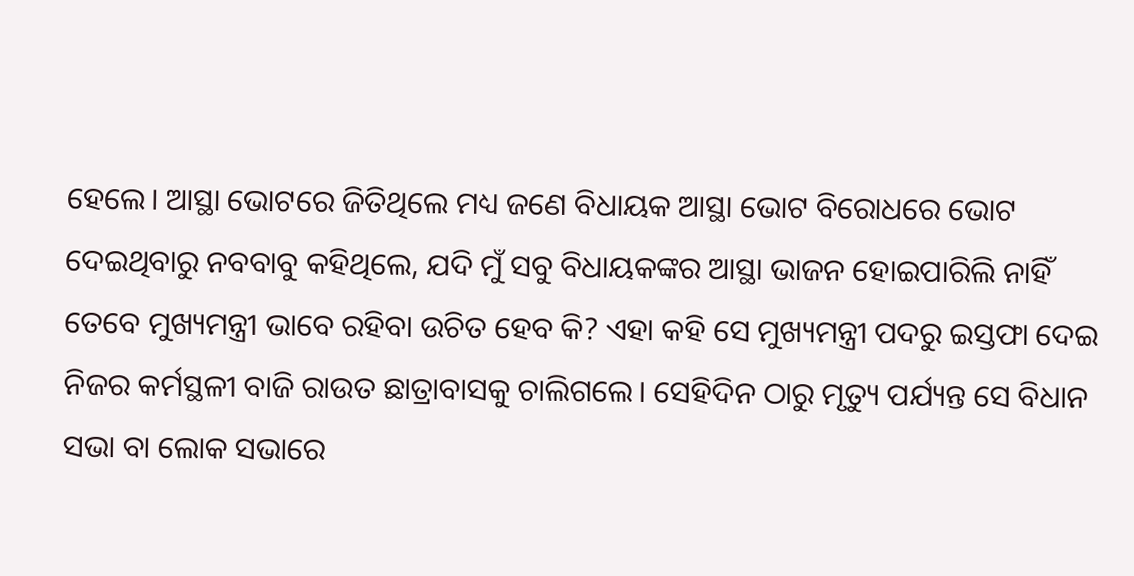ହେଲେ। ଆସ୍ଥା ଭୋଟରେ ଜିତିଥିଲେ ମଧ୍ୟ ଜଣେ ବିଧାୟକ ଆସ୍ଥା ଭୋଟ ବିରୋଧରେ ଭୋଟ ଦେଇଥିବାରୁ ନବବାବୁ କହିଥିଲେ, ଯଦି ମୁଁ ସବୁ ବିଧାୟକଙ୍କର ଆସ୍ଥା ଭାଜନ ହୋଇପାରିଲି ନାହିଁ ତେବେ ମୁଖ୍ୟମନ୍ତ୍ରୀ ଭାବେ ରହିବା ଉଚିତ ହେବ କି? ଏହା କହି ସେ ମୁଖ୍ୟମନ୍ତ୍ରୀ ପଦରୁ ଇସ୍ତଫା ଦେଇ ନିଜର କର୍ମସ୍ଥଳୀ ବାଜି ରାଉତ ଛାତ୍ରାବାସକୁ ଚାଲିଗଲେ। ସେହିଦିନ ଠାରୁ ମୃତ୍ୟୁ ପର୍ଯ୍ୟନ୍ତ ସେ ବିଧାନ ସଭା ବା ଲୋକ ସଭାରେ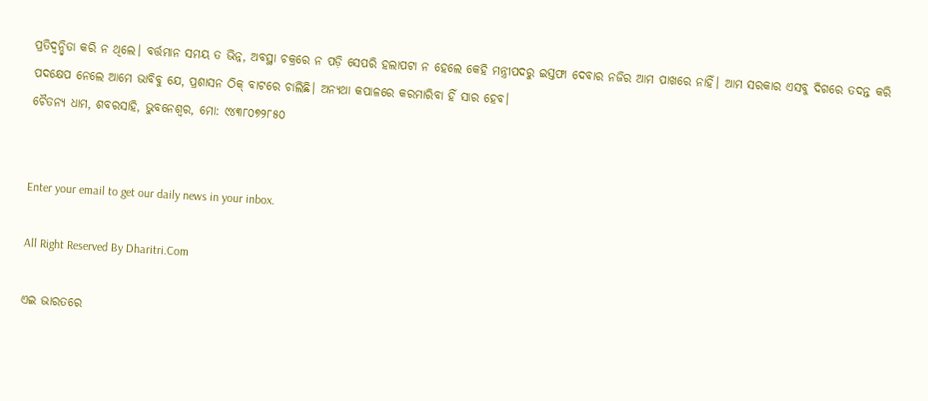ପ୍ରତିଦ୍ୱନ୍ଦ୍ୱିତା କରି ନ ଥିଲେ। ବର୍ତ୍ତମାନ ସମୟ ତ ଭିନ୍ନ, ଅବସ୍ଥା ଚକ୍ରରେ ନ ପଡ଼ି ସେପରି ହଲାପଟା ନ ହେଲେ କେହି ମନ୍ତ୍ରୀପଦରୁ ଇସ୍ତଫା ଦେବାର ନଜିର ଆମ ପାଖରେ ନାହିଁ। ଆମ ସରକାର ଏସବୁ ଦିଗରେ ତଦନ୍ତ କରି ପଦକ୍ଷେପ ନେଲେ ଆମେ ଭାବିବୁ ଯେ, ପ୍ରଶାସନ ଠିକ୍‌ ବାଟରେ ଚାଲିଛି। ଅନ୍ୟଥା କପାଳରେ କରମାରିବା ହିଁ ସାର ହେବ।
ଚୈତନ୍ୟ ଧାମ, ଶବରସାହି, ଭୁବନେଶ୍ୱର, ମୋ: ୯୪୩୮୦୭୨୮୫୦


Enter your email to get our daily news in your inbox.

All Right Reserved By Dharitri.Com

ଏଇ ଭାରତରେ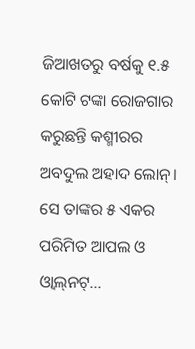ଜିଆଖତରୁ ବର୍ଷକୁ ୧.୫ କୋଟି ଟଙ୍କା ରୋଜଗାର କରୁଛନ୍ତି କଶ୍ମୀରର ଅବଦୁଲ ଅହାଦ ଲୋନ୍‌। ସେ ତାଙ୍କର ୫ ଏକର ପରିମିତ ଆପଲ ଓ ଓ୍ବାଲ୍‌ନଟ୍‌...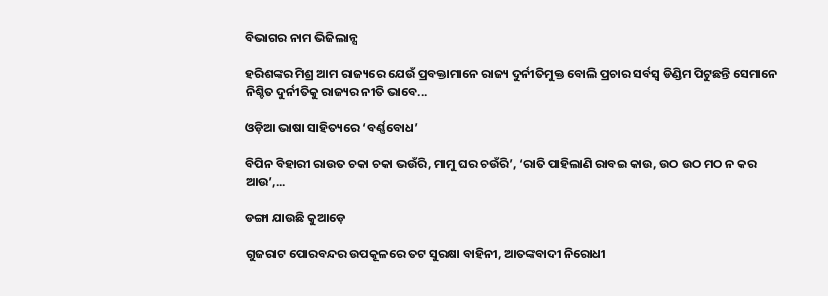ବିଭାଗର ନାମ ଭିଜିଲାନ୍ସ

ହରିଶଙ୍କର ମିଶ୍ର ଆମ ରାଜ୍ୟରେ ଯେଉଁ ପ୍ରବକ୍ତାମାନେ ରାଜ୍ୟ ଦୁର୍ନୀତିମୁକ୍ତ ବୋଲି ପ୍ରଚାର ସର୍ବସ୍ବ ଡିଣ୍ଡିମ ପିଟୁଛନ୍ତି ସେମାନେ ନିଶ୍ଚିତ ଦୁର୍ନୀତିକୁ ରାଜ୍ୟର ନୀତି ଭାବେ...

ଓଡ଼ିଆ ଭାଷା ସାହିତ୍ୟରେ ‘ବର୍ଣ୍ଣବୋଧ’

ବିପିନ ବିହାରୀ ରାଉତ ଚକା ଚକା ଭଉଁରି, ମାମୁ ଘର ଚଉଁରି’, ‘ରାତି ପାହିଲାଣି ରାବଇ କାଉ, ଉଠ ଉଠ ମଠ ନ କର ଆଉ’,...

ଡଙ୍ଗା ଯାଉଛି କୁଆଡ଼େ

ଗୁଜରାଟ ପୋରବନ୍ଦର ଉପକୂଳରେ ତଟ ସୁରକ୍ଷା ବାହିନୀ, ଆତଙ୍କବାଦୀ ନିରୋଧୀ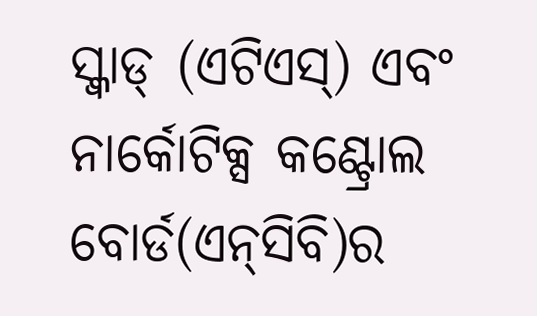ସ୍କ୍ବାଡ୍‌ (ଏଟିଏସ୍‌) ଏବଂ ନାର୍କୋଟିକ୍ସ କଣ୍ଟ୍ରୋଲ ବୋର୍ଡ(ଏନ୍‌ସିବି)ର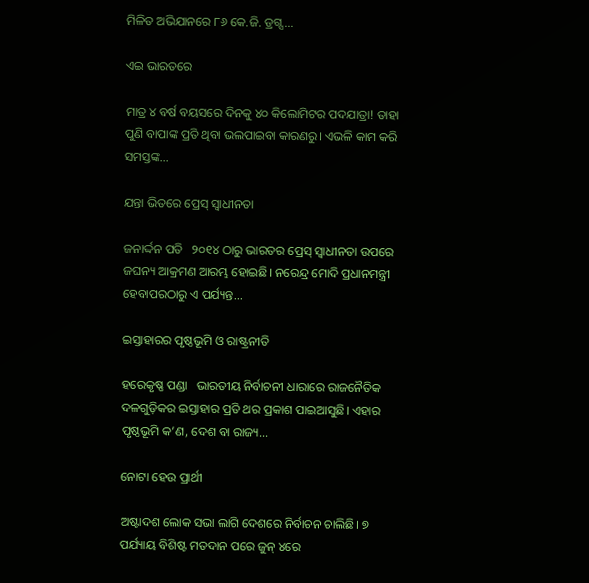ମିଳିତ ଅଭିଯାନରେ ୮୬ କେ.ଜି. ଡ୍ରଗ୍ସ...

ଏଇ ଭାରତରେ

ମାତ୍ର ୪ ବର୍ଷ ବୟସରେ ଦିନକୁ ୪୦ କିଲୋମିଟର ପଦଯାତ୍ରା! ତାହା ପୁଣି ବାପାଙ୍କ ପ୍ରତି ଥିବା ଭଲପାଇବା କାରଣରୁ। ଏଭଳି କାମ କରି ସମସ୍ତଙ୍କ...

ଯନ୍ତା ଭିତରେ ପ୍ରେସ୍‌ ସ୍ବାଧୀନତା

ଜନାର୍ଦ୍ଦନ ପତି   ୨୦୧୪ ଠାରୁ ଭାରତର ପ୍ରେସ୍‌ ସ୍ବାଧୀନତା ଉପରେ ଜଘନ୍ୟ ଆକ୍ରମଣ ଆରମ୍ଭ ହୋଇଛି। ନରେନ୍ଦ୍ର ମୋଦି ପ୍ରଧାନମନ୍ତ୍ରୀ ହେବାପରଠାରୁ ଏ ପର୍ଯ୍ୟନ୍ତ...

ଇସ୍ତାହାରର ପୃଷ୍ଠଭୂମି ଓ ରାଷ୍ଟ୍ରନୀତି

ହରେକୃଷ୍ଣ ପଣ୍ଡା   ଭାରତୀୟ ନିର୍ବାଚନୀ ଧାରାରେ ରାଜନୈତିକ ଦଳଗୁଡ଼ିକର ଇସ୍ତାହାର ପ୍ରତି ଥର ପ୍ରକାଶ ପାଇଆସୁଛି। ଏହାର ପୃଷ୍ଠଭୂମି କ’ଣ, ଦେଶ ବା ରାଜ୍ୟ...

ନୋଟା ହେଉ ପ୍ରାର୍ଥୀ

ଅଷ୍ଟାଦଶ ଲୋକ ସଭା ଲାଗି ଦେଶରେ ନିର୍ବାଚନ ଚାଲିଛି। ୭ ପର୍ଯ୍ୟାୟ ବିଶିଷ୍ଟ ମତଦାନ ପରେ ଜୁନ୍‌ ୪ରେ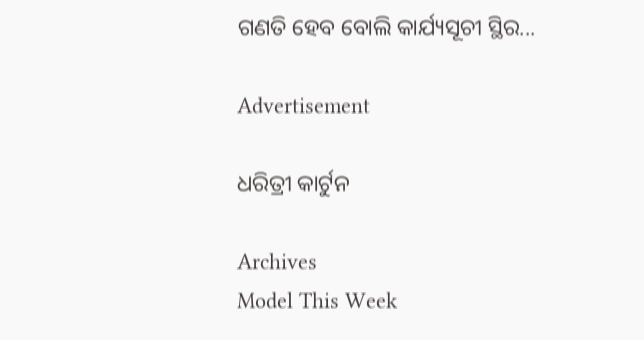ଗଣତି ହେବ ବୋଲି କାର୍ଯ୍ୟସୂଚୀ ସ୍ଥିର...

Advertisement

ଧରିତ୍ରୀ କାର୍ଟୁନ

Archives
Model This Week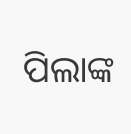ପିଲାଙ୍କ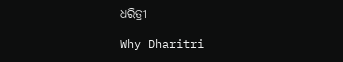ଧରିତ୍ରୀ

Why Dharitri